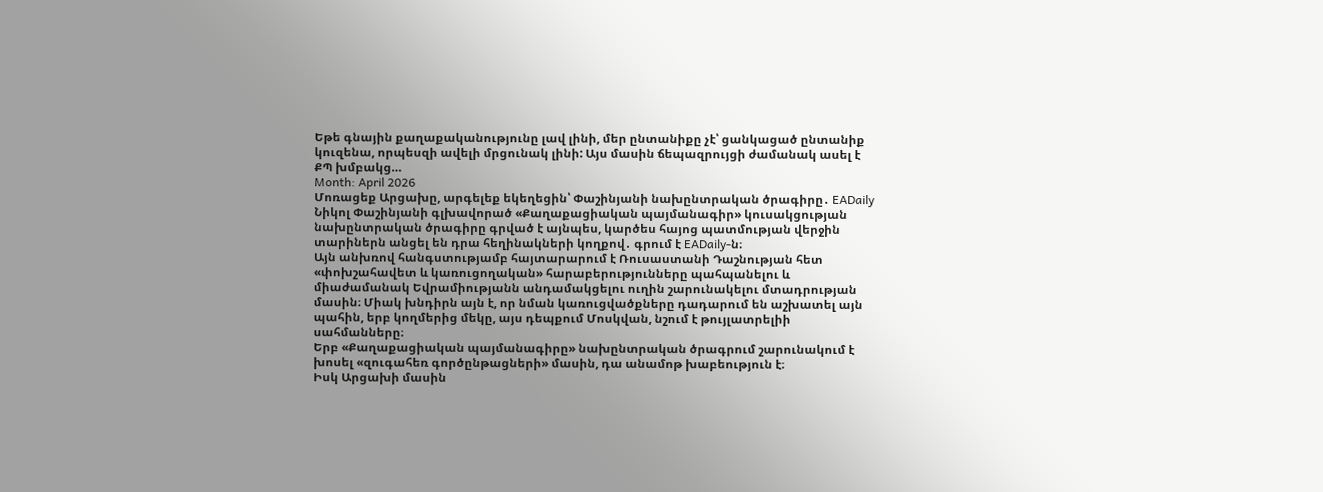Եթե գնային քաղաքականությունը լավ լինի, մեր ընտանիքը չէ՝ ցանկացած ընտանիք կուզենա, որպեսզի ավելի մրցունակ լինի: Այս մասին ճեպազրույցի ժամանակ ասել է ՔՊ խմբակց…
Month: April 2026
Մոռացեք Արցախը, արգելեք եկեղեցին՝ Փաշինյանի նախընտրական ծրագիրը․ EADaily
Նիկոլ Փաշինյանի գլխավորած «Քաղաքացիական պայմանագիր» կուսակցության նախընտրական ծրագիրը գրված է այնպես, կարծես հայոց պատմության վերջին տարիներն անցել են դրա հեղինակների կողքով․ գրում է EADaily-ն։
Այն անխռով հանգստությամբ հայտարարում է Ռուսաստանի Դաշնության հետ «փոխշահավետ և կառուցողական» հարաբերությունները պահպանելու և միաժամանակ Եվրամիությանն անդամակցելու ուղին շարունակելու մտադրության մասին։ Միակ խնդիրն այն է, որ նման կառուցվածքները դադարում են աշխատել այն պահին, երբ կողմերից մեկը, այս դեպքում Մոսկվան, նշում է թույլատրելիի սահմանները։
Երբ «Քաղաքացիական պայմանագիրը» նախընտրական ծրագրում շարունակում է խոսել «զուգահեռ գործընթացների» մասին, դա անամոթ խաբեություն է։
Իսկ Արցախի մասին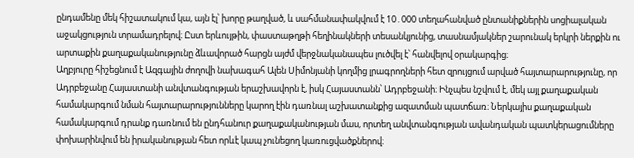ընդամենը մեկ հիշատակում կա, այն էլ՝ խորը թաղված, և սահմանափակվում է 10․000 տեղահանված ընտանիքներին սոցիալական աջակցություն տրամադրելով։ Ըստ երևույթին, փաստաթղթի հեղինակների տեսանկյունից, տասնամյակներ շարունակ երկրի ներքին ու արտաքին քաղաքականությունը ձևավորած հարցն այժմ վերջնականապես լուծվել է՝ հանվելով օրակարգից։
Աղբյուրը հիշեցնում է Ազգային ժողովի նախագահ Ալեն Սիմոնյանի կողմից լրագրողների հետ զրույցում արված հայտարարությունը, որ Ադրբեջանը Հայաստանի անվտանգության երաշխավորն է, իսկ Հայաստանն՝ Ադրբեջանի։ Ինչպես նշվում է, մեկ այլ քաղաքական համակարգում նման հայտարարությունները կարող էին դառնալ աշխատանքից ազատման պատճառ։ Ներկայիս քաղաքական համակարգում դրանք դառնում են ընդհանուր քաղաքականության մաս, որտեղ անվտանգության ավանդական պատկերացումները փոխարինվում են իրականության հետ որևէ կապ չունեցող կառուցվածքներով։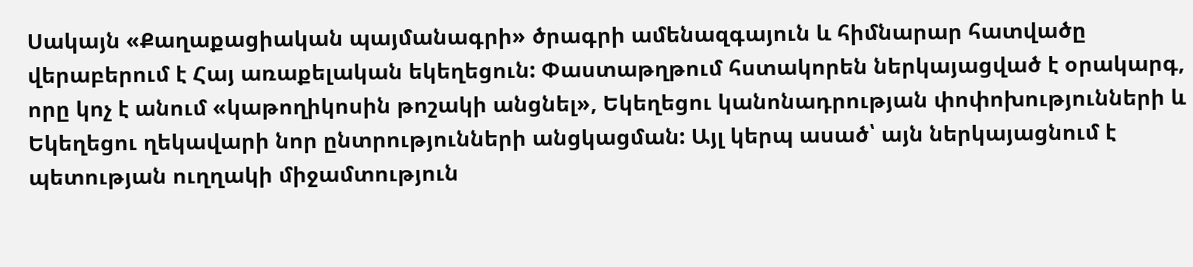Սակայն «Քաղաքացիական պայմանագրի» ծրագրի ամենազգայուն և հիմնարար հատվածը վերաբերում է Հայ առաքելական եկեղեցուն: Փաստաթղթում հստակորեն ներկայացված է օրակարգ, որը կոչ է անում «կաթողիկոսին թոշակի անցնել», Եկեղեցու կանոնադրության փոփոխությունների և Եկեղեցու ղեկավարի նոր ընտրությունների անցկացման: Այլ կերպ ասած՝ այն ներկայացնում է պետության ուղղակի միջամտություն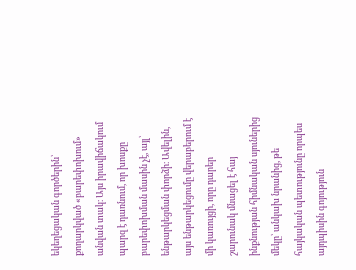եկեղեցական գործերին՝ քողարկված «բարեփոխում» անվան տակ։ Այս իրավիճակում պարզ է դառնում, որ խոսքը բարեփոխման մասին չէ, այլ՝ ենթարկեցման փորձի։ Ավելին, այս ենթարկեցումը վերաբերում է մի կառույցի, որը դարեր շարունակ մնացել է հայ ինքնության հիմնական սյուներից մեկը՝ անկախ նրանից, թե հայկական պետությունը որպես այդպիսին գոյություն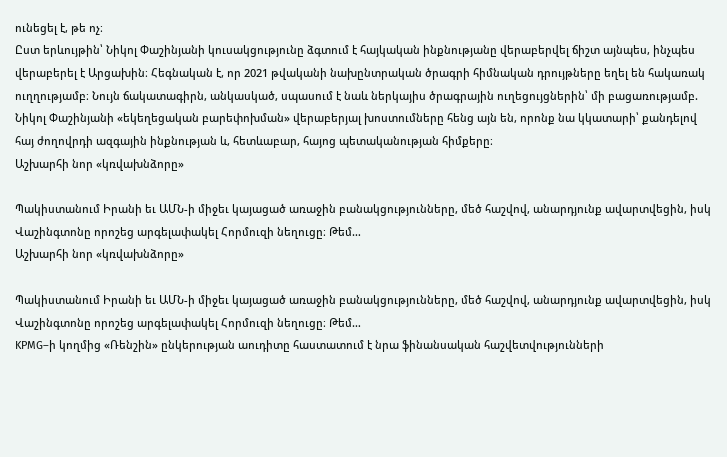ունեցել է, թե ոչ։
Ըստ երևույթին՝ Նիկոլ Փաշինյանի կուսակցությունը ձգտում է հայկական ինքնությանը վերաբերվել ճիշտ այնպես, ինչպես վերաբերել է Արցախին։ Հեգնական է, որ 2021 թվականի նախընտրական ծրագրի հիմնական դրույթները եղել են հակառակ ուղղությամբ։ Նույն ճակատագիրն, անկասկած, սպասում է նաև ներկայիս ծրագրային ուղեցույցներին՝ մի բացառությամբ. Նիկոլ Փաշինյանի «եկեղեցական բարեփոխման» վերաբերյալ խոստումները հենց այն են, որոնք նա կկատարի՝ քանդելով հայ ժողովրդի ազգային ինքնության և, հետևաբար, հայոց պետականության հիմքերը։
Աշխարհի նոր «կռվախնձորը»

Պակիստանում Իրանի եւ ԱՄՆ-ի միջեւ կայացած առաջին բանակցությունները, մեծ հաշվով, անարդյունք ավարտվեցին, իսկ Վաշինգտոնը որոշեց արգելափակել Հորմուզի նեղուցը։ Թեմ…
Աշխարհի նոր «կռվախնձորը»

Պակիստանում Իրանի եւ ԱՄՆ-ի միջեւ կայացած առաջին բանակցությունները, մեծ հաշվով, անարդյունք ավարտվեցին, իսկ Վաշինգտոնը որոշեց արգելափակել Հորմուզի նեղուցը։ Թեմ…
KPMG–ի կողմից «Ռենշին» ընկերության աուդիտը հաստատում է նրա ֆինանսական հաշվետվությունների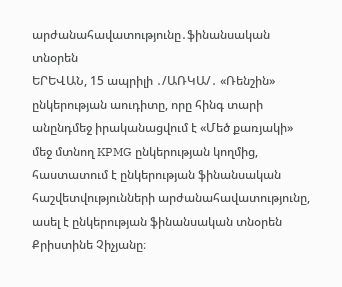արժանահավատությունը․ֆինանսական տնօրեն
ԵՐԵՎԱՆ, 15 ապրիլի ․/ԱՌԿԱ/․ «Ռենշին» ընկերության աուդիտը, որը հինգ տարի անընդմեջ իրականացվում է «Մեծ քառյակի» մեջ մտնող KPMG ընկերության կողմից, հաստատում է ընկերության ֆինանսական հաշվետվությունների արժանահավատությունը, ասել է ընկերության ֆինանսական տնօրեն Քրիստինե Չիչյանը։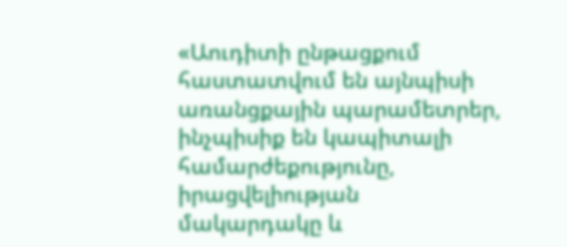«Աուդիտի ընթացքում հաստատվում են այնպիսի առանցքային պարամետրեր, ինչպիսիք են կապիտալի համարժեքությունը, իրացվելիության մակարդակը և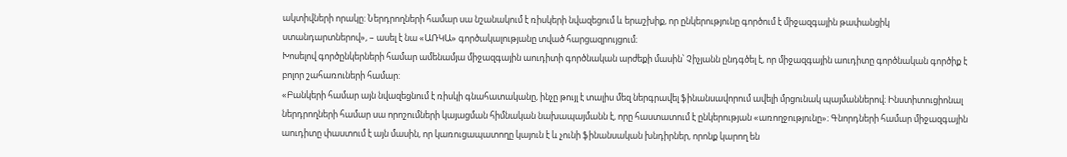ակտիվների որակը: Ներդրողների համար սա նշանակում է ռիսկերի նվազեցում և երաշխիք, որ ընկերությունը գործում է միջազգային թափանցիկ ստանդարտներով», – ասել է նա «ԱՌԿԱ» գործակալությանը տված հարցազրույցում։
Խոսելով գործընկերների համար ամենամյա միջազգային աուդիտի գործնական արժեքի մասին՝ Չիչյանն ընդգծել է, որ միջազգային աուդիտը գործնական գործիք է բոլոր շահառուների համար:
«Բանկերի համար այն նվազեցնում է ռիսկի գնահատականը, ինչը թույլ է տալիս մեզ ներգրավել ֆինանսավորում ավելի մրցունակ պայմաններով։ Ինստիտուցիոնալ ներդրողների համար սա որոշումների կայացման հիմնական նախապայմանն է, որը հաստատում է ընկերության «առողջությունը»։ Գնորդների համար միջազգային աուդիտը փաստում է այն մասին, որ կառուցապատողը կայուն է և չունի ֆինանսական խնդիրներ, որոնք կարող են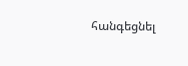հանգեցնել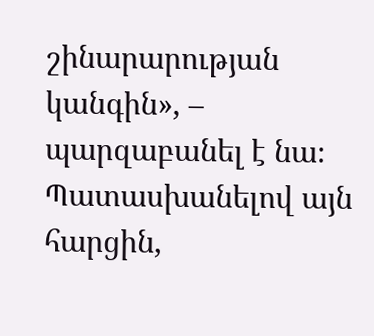շինարարության կանգին», – պարզաբանել է նա։
Պատասխանելով այն հարցին,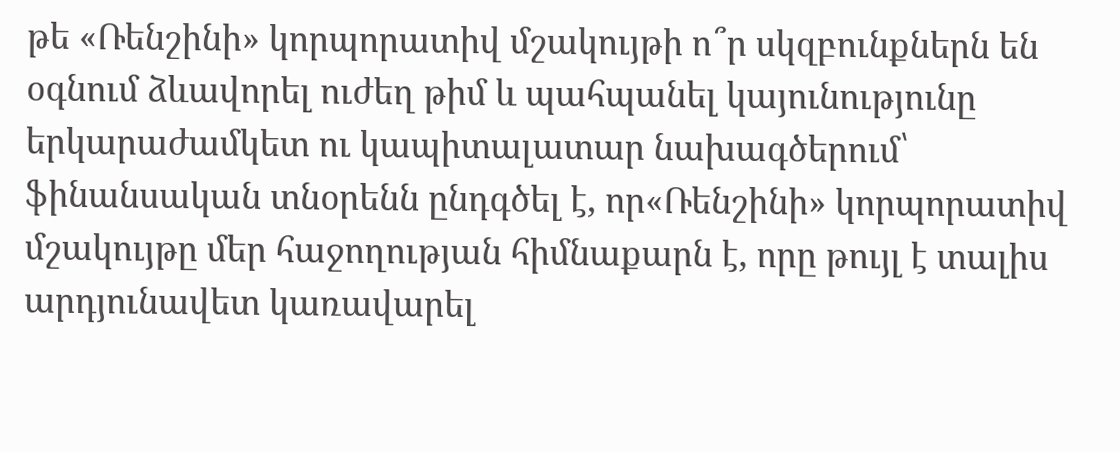թե «Ռենշինի» կորպորատիվ մշակույթի ո՞ր սկզբունքներն են օգնում ձևավորել ուժեղ թիմ և պահպանել կայունությունը երկարաժամկետ ու կապիտալատար նախագծերում՝ ֆինանսական տնօրենն ընդգծել է, որ«Ռենշինի» կորպորատիվ մշակույթը մեր հաջողության հիմնաքարն է, որը թույլ է տալիս արդյունավետ կառավարել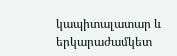կապիտալատար և երկարաժամկետ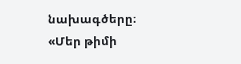նախագծերը։
«Մեր թիմի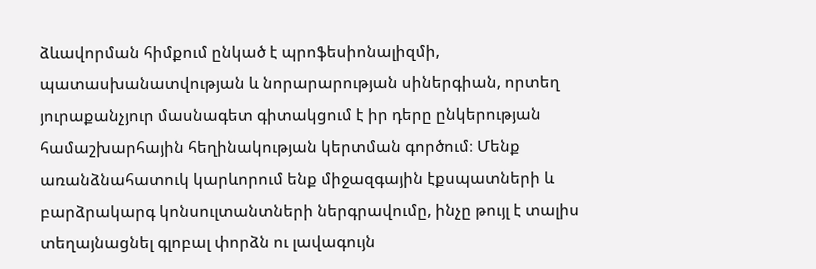ձևավորման հիմքում ընկած է պրոֆեսիոնալիզմի, պատասխանատվության և նորարարության սիներգիան, որտեղ յուրաքանչյուր մասնագետ գիտակցում է իր դերը ընկերության համաշխարհային հեղինակության կերտման գործում։ Մենք առանձնահատուկ կարևորում ենք միջազգային էքսպատների և բարձրակարգ կոնսուլտանտների ներգրավումը, ինչը թույլ է տալիս տեղայնացնել գլոբալ փորձն ու լավագույն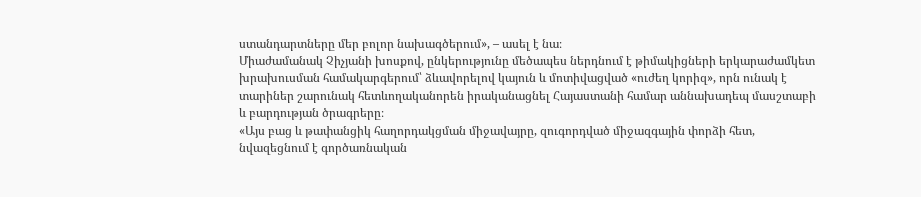ստանդարտները մեր բոլոր նախագծերում», – ասել է նա։
Միաժամանակ Չիչյանի խոսքով, ընկերությունը մեծապես ներդնում է թիմակիցների երկարաժամկետ խրախուսման համակարգերում՝ ձևավորելով կայուն և մոտիվացված «ուժեղ կորիզ», որն ունակ է տարիներ շարունակ հետևողականորեն իրականացնել Հայաստանի համար աննախադեպ մասշտաբի և բարդության ծրագրերը։
«Այս բաց և թափանցիկ հաղորդակցման միջավայրը, զուգորդված միջազգային փորձի հետ, նվազեցնում է գործառնական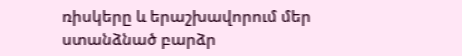ռիսկերը և երաշխավորում մեր ստանձնած բարձր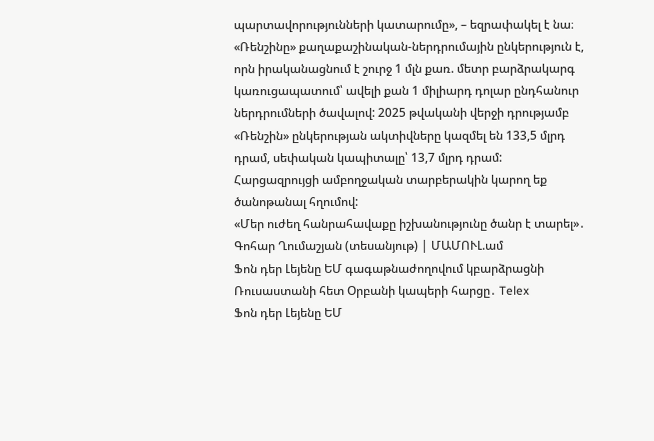պարտավորությունների կատարումը», – եզրափակել է նա։
«Ռենշինը» քաղաքաշինական-ներդրումային ընկերություն է, որն իրականացնում է շուրջ 1 մլն քառ. մետր բարձրակարգ կառուցապատում՝ ավելի քան 1 միլիարդ դոլար ընդհանուր ներդրումների ծավալով: 2025 թվականի վերջի դրությամբ «Ռենշին» ընկերության ակտիվները կազմել են 133,5 մլրդ դրամ, սեփական կապիտալը՝ 13,7 մլրդ դրամ:
Հարցազրույցի ամբողջական տարբերակին կարող եք ծանոթանալ հղումով:
«Մեր ուժեղ հանրահավաքը իշխանությունը ծանր է տարել»․ Գոհար Ղումաշյան (տեսանյութ) | ՄԱՄՈՒԼ.ամ
Ֆոն դեր Լեյենը ԵՄ գագաթնաժողովում կբարձրացնի Ռուսաստանի հետ Օրբանի կապերի հարցը․ Telex
Ֆոն դեր Լեյենը ԵՄ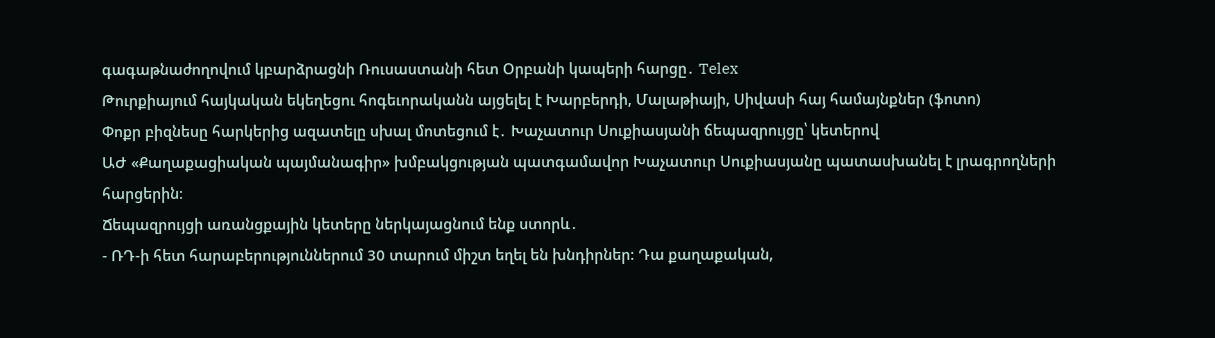գագաթնաժողովում կբարձրացնի Ռուսաստանի հետ Օրբանի կապերի հարցը․ Telex
Թուրքիայում հայկական եկեղեցու հոգեւորականն այցելել է Խարբերդի, Մալաթիայի, Սիվասի հայ համայնքներ (ֆոտո)
Փոքր բիզնեսը հարկերից ազատելը սխալ մոտեցում է․ Խաչատուր Սուքիասյանի ճեպազրույցը՝ կետերով
ԱԺ «Քաղաքացիական պայմանագիր» խմբակցության պատգամավոր Խաչատուր Սուքիասյանը պատասխանել է լրագրողների հարցերին։
Ճեպազրույցի առանցքային կետերը ներկայացնում ենք ստորև․
- ՌԴ-ի հետ հարաբերություններում 30 տարում միշտ եղել են խնդիրներ: Դա քաղաքական,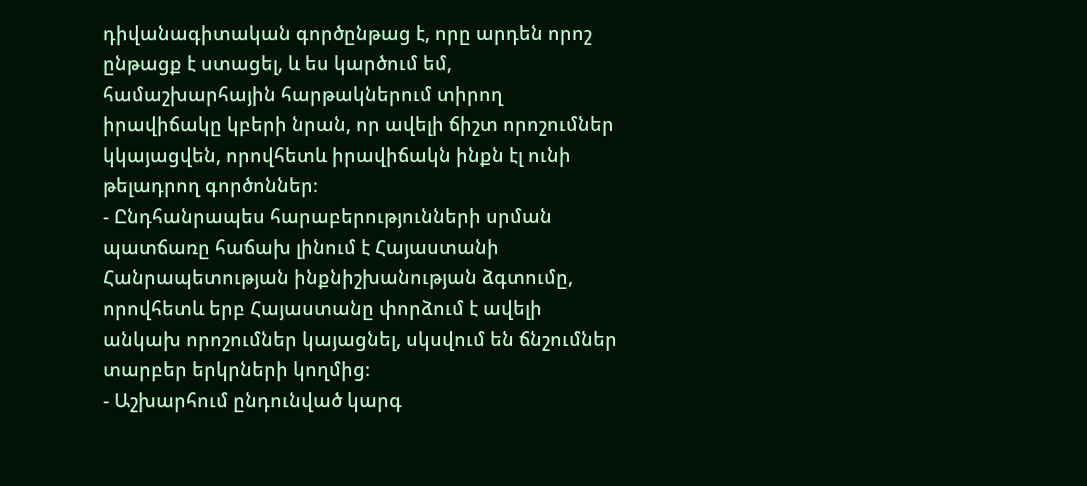դիվանագիտական գործընթաց է, որը արդեն որոշ ընթացք է ստացել, և ես կարծում եմ, համաշխարհային հարթակներում տիրող իրավիճակը կբերի նրան, որ ավելի ճիշտ որոշումներ կկայացվեն, որովհետև իրավիճակն ինքն էլ ունի թելադրող գործոններ։
- Ընդհանրապես հարաբերությունների սրման պատճառը հաճախ լինում է Հայաստանի Հանրապետության ինքնիշխանության ձգտումը, որովհետև երբ Հայաստանը փորձում է ավելի անկախ որոշումներ կայացնել, սկսվում են ճնշումներ տարբեր երկրների կողմից։
- Աշխարհում ընդունված կարգ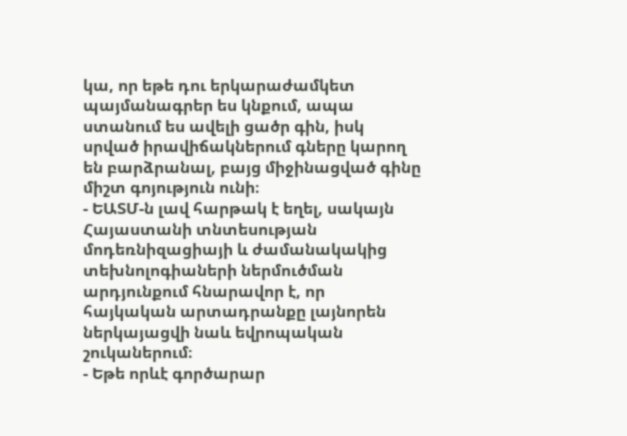կա, որ եթե դու երկարաժամկետ պայմանագրեր ես կնքում, ապա ստանում ես ավելի ցածր գին, իսկ սրված իրավիճակներում գները կարող են բարձրանալ, բայց միջինացված գինը միշտ գոյություն ունի։
- ԵԱՏՄ-ն լավ հարթակ է եղել, սակայն Հայաստանի տնտեսության մոդեռնիզացիայի և ժամանակակից տեխնոլոգիաների ներմուծման արդյունքում հնարավոր է, որ հայկական արտադրանքը լայնորեն ներկայացվի նաև եվրոպական շուկաներում։
- Եթե որևէ գործարար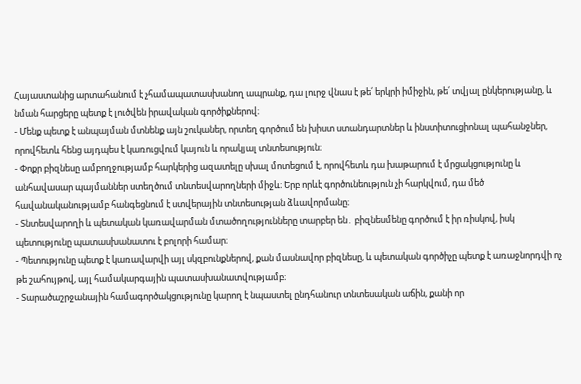Հայաստանից արտահանում է չհամապատասխանող ապրանք, դա լուրջ վնաս է թե՛ երկրի իմիջին, թե՛ տվյալ ընկերությանը, և նման հարցերը պետք է լուծվեն իրավական գործիքներով։
- Մենք պետք է անպայման մտնենք այն շուկաներ, որտեղ գործում են խիստ ստանդարտներ և ինստիտուցիոնալ պահանջներ, որովհետև հենց այդպես է կառուցվում կայուն և որակյալ տնտեսություն։
- Փոքր բիզնեսը ամբողջությամբ հարկերից ազատելը սխալ մոտեցում է, որովհետև դա խաթարում է մրցակցությունը և անհավասար պայմաններ ստեղծում տնտեսվարողների միջև։ Երբ որևէ գործունեություն չի հարկվում, դա մեծ հավանականությամբ հանգեցնում է ստվերային տնտեսության ձևավորմանը։
- Տնտեսվարողի և պետական կառավարման մտածողությունները տարբեր են․ բիզնեսմենը գործում է իր ռիսկով, իսկ պետությունը պատասխանատու է բոլորի համար։
- Պետությունը պետք է կառավարվի այլ սկզբունքներով, քան մասնավոր բիզնեսը, և պետական գործիչը պետք է առաջնորդվի ոչ թե շահույթով, այլ համակարգային պատասխանատվությամբ։
- Տարածաշրջանային համագործակցությունը կարող է նպաստել ընդհանուր տնտեսական աճին, քանի որ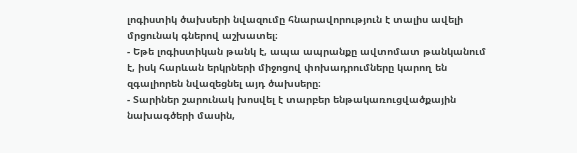լոգիստիկ ծախսերի նվազումը հնարավորություն է տալիս ավելի մրցունակ գներով աշխատել։
- Եթե լոգիստիկան թանկ է, ապա ապրանքը ավտոմատ թանկանում է, իսկ հարևան երկրների միջոցով փոխադրումները կարող են զգալիորեն նվազեցնել այդ ծախսերը։
- Տարիներ շարունակ խոսվել է տարբեր ենթակառուցվածքային նախագծերի մասին,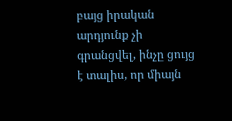բայց իրական արդյունք չի գրանցվել, ինչը ցույց է տալիս, որ միայն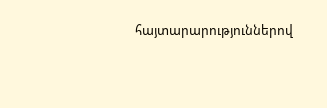հայտարարություններով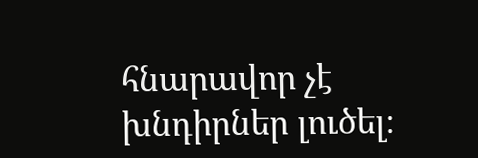հնարավոր չէ խնդիրներ լուծել։